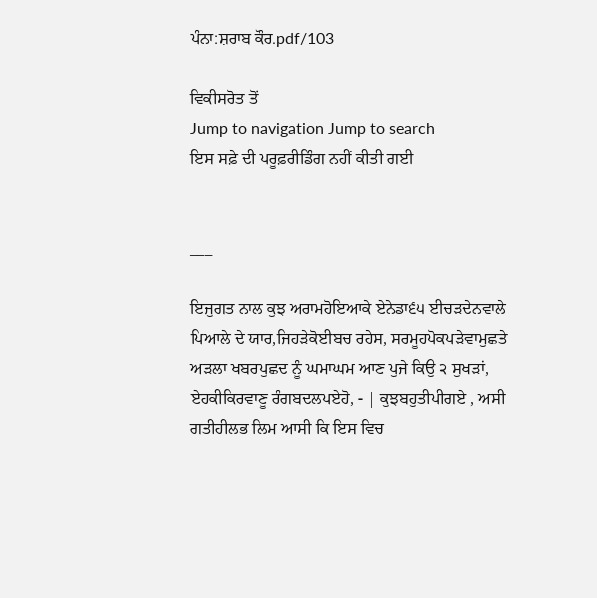ਪੰਨਾ:ਸ਼ਰਾਬ ਕੌਰ.pdf/103

ਵਿਕੀਸਰੋਤ ਤੋਂ
Jump to navigation Jump to search
ਇਸ ਸਫ਼ੇ ਦੀ ਪਰੂਫ਼ਰੀਡਿੰਗ ਨਹੀਂ ਕੀਤੀ ਗਈ


___

ਇਜੁਗਤ ਨਾਲ ਕੁਝ ਅਰਾਮਹੋਇਆਕੇ ਏਨੇਡਾ੬੫ ਈਚੜਦੇਨਵਾਲੇ ਪਿਆਲੇ ਦੇ ਯਾਰ,ਜਿਹੜੇਕੋਈਬਚ ਰਹੇਸ, ਸਰਮੂਹਪੋਕਪੜੇਵਾਮੁਛਤੇ ਅੜਲਾ ਖਬਰਪੁਛਦ ਨੂੰ ਘਮਾਘਮ ਆਣ ਪੁਜੇ ਕਿਉ ੨ ਸੁਖੜਾਂ, ਏਹਕੀਕਿਰਵਾਣੂ ਰੰਗਬਦਲਪਏਹੋ, - | ਕੁਝਬਹੁਤੀਪੀਗਏ , ਅਸੀ ਗਤੀਹੀਲਭ ਲਿਮ ਆਸੀ ਕਿ ਇਸ ਵਿਚ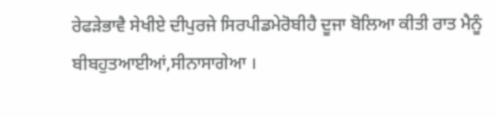ਰੇਫੜੇਭਾਵੈ ਸੇਖੀਏ ਦੀਪੁਰਜੇ ਸਿਰਪੀਡਮੇਰੋਬੀਹੈ ਦੂਜਾ ਬੋਲਿਆ ਕੀਤੀ ਰਾਤ ਮੈਨੂੰ ਬੀਬਹੁਤਆਈਆਂ,ਸੀਨਾਸਾਗੇਆ ।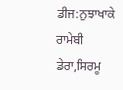ਡੀਜ:ਨੁਝਾਖਾਕੇ ਰਾਮੇਬੀ ਡੇਰਾ,ਸਿਰਮੂ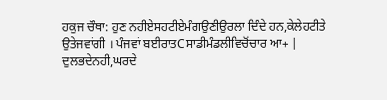ਹਕੁਜ ਚੌਥਾ: ਹੁਣ ਨਹੀਏਸਹਟੀਏਮੰਗਉਣੀਉਰਲਾ ਦਿੰਦੇ ਹਨ,ਕੇਲੇਹਟੀਤੇ ਉਤੇਜਵਾਂਗੀ । ਪੰਜਵਾਂ ਬਈਰਾਤCਸਾਡੀਮੰਡਲੀਵਿਚੋਂਚਾਰ ਆ+ | ਦੁਲਭਦੇਨਹੀ,ਘਰਦੇ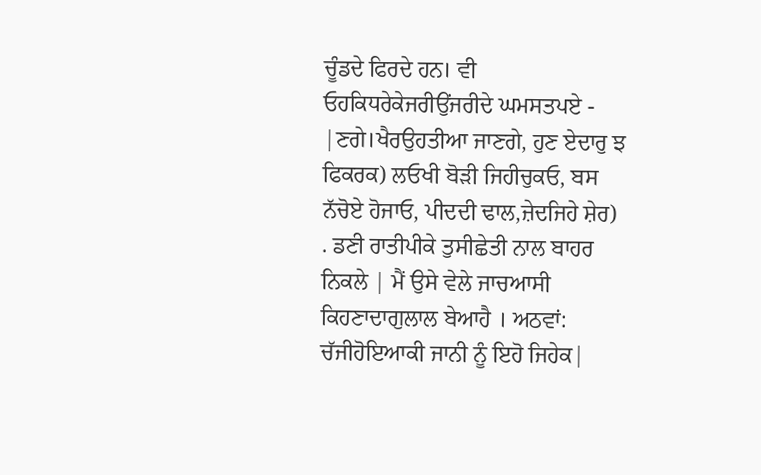ਚੂੰਡਦੇ ਫਿਰਦੇ ਹਨ। ਵੀ ਓਹਕਿਧਰੇਕੇਜਰੀਉਂਜਰੀਦੇ ਘਮਸਤਪਏ - |ਣਗੇ।ਖੈਰਉਹਤੀਆ ਜਾਣਗੇ, ਹੁਣ ਏਦਾਰੁ ਝ ਫਿਕਰਕ) ਲਓਖੀ ਬੋੜੀ ਜਿਹੀਚੁਕਓ, ਬਸ ਨੱਚੋਏ ਹੋਜਾਓ, ਪੀਦਦੀ ਢਾਲ,ਜ਼ੇਦਜਿਹੇ ਸ਼ੇਰ) . ਡਣੀ ਰਾਤੀਪੀਕੇ ਤੁਸੀਛੇਤੀ ਨਾਲ ਬਾਹਰ ਨਿਕਲੇ | ਮੈਂ ਉਸੇ ਵੇਲੇ ਜਾਚਆਸੀ ਕਿਹਣਾਦਾਗੁਲਾਲ ਬੇਆਹੈ । ਅਠਵਾਂ: ਚੱਜੀਹੋਇਆਕੀ ਜਾਨੀ ਨੂੰ ਇਹੋ ਜਿਹੇਕ|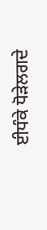ਈਧੰਕੇ ਧੋੜੇਲਗਦੇ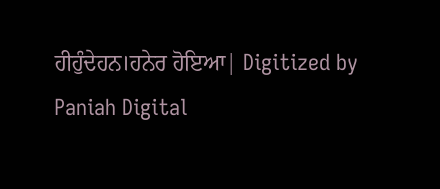ਹੀਹੁੰਦੇਹਨ।ਹਨੇਰ ਹੋਇਆ| Digitized by Paniah Digital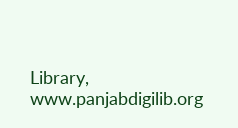Library, www.panjabdigilib.org